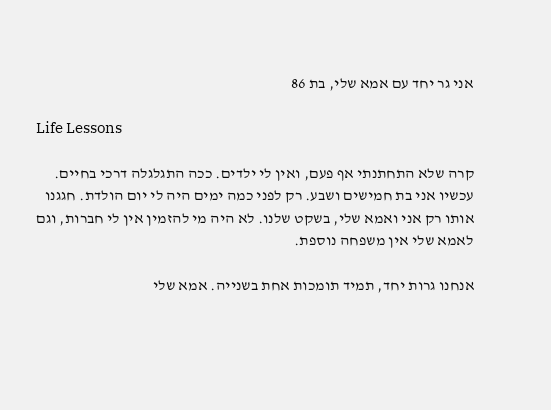אני גר יחד עם אמא שלי, בת 86

Life Lessons

קרה שלא התחתנתי אף פעם, ואין לי ילדים. ככה התגלגלה דרכי בחיים. עכשיו אני בת חמישים ושבע. רק לפני כמה ימים היה לי יום הולדת. חגגנו אותו רק אני ואמא שלי, בשקט שלנו. לא היה מי להזמין אין לי חברות, וגם לאמא שלי אין משפחה נוספת.

אנחנו גרות יחד, תמיד תומכות אחת בשנייה. אמא שלי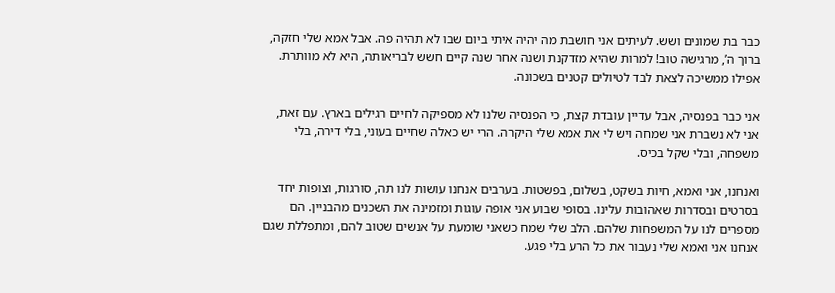כבר בת שמונים ושש. לעיתים אני חושבת מה יהיה איתי ביום שבו לא תהיה פה. אבל אמא שלי חזקה, ברוך ה’, מרגישה טוב! למרות שהיא מזדקנת ושנה אחר שנה קיים חשש לבריאותה, היא לא מוותרת. אפילו ממשיכה לצאת לבד לטיולים קטנים בשכונה.

אני כבר בפנסיה, אבל עדיין עובדת קצת, כי הפנסיה שלנו לא מספיקה לחיים רגילים בארץ. עם זאת, אני לא נשברת אני שמחה ויש לי את אמא שלי היקרה. הרי יש כאלה שחיים בעוני, בלי דירה, בלי משפחה, ובלי שקל בכיס.

ואנחנו, אני ואמא, חיות בשקט, בשלום, בפשטות. בערבים אנחנו עושות לנו תה, סורגות, וצופות יחד בסרטים ובסדרות שאהובות עלינו. בסופי שבוע אני אופה עוגות ומזמינה את השכנים מהבניין. הם מספרים לנו על המשפחות שלהם. הלב שלי שמח כשאני שומעת על אנשים שטוב להם, ומתפללת שגם אנחנו אני ואמא שלי נעבור את כל הרע בלי פגע.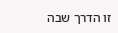זו הדרך שבה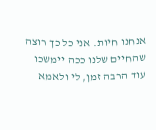אנחנו חיות. אני כל כך רוצה שהחיים שלנו ככה יימשכו עוד הרבה זמן, לי ולאמא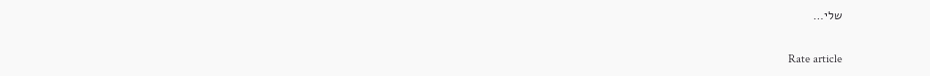שלי…

Rate article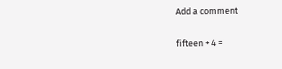Add a comment

fifteen + 4 =